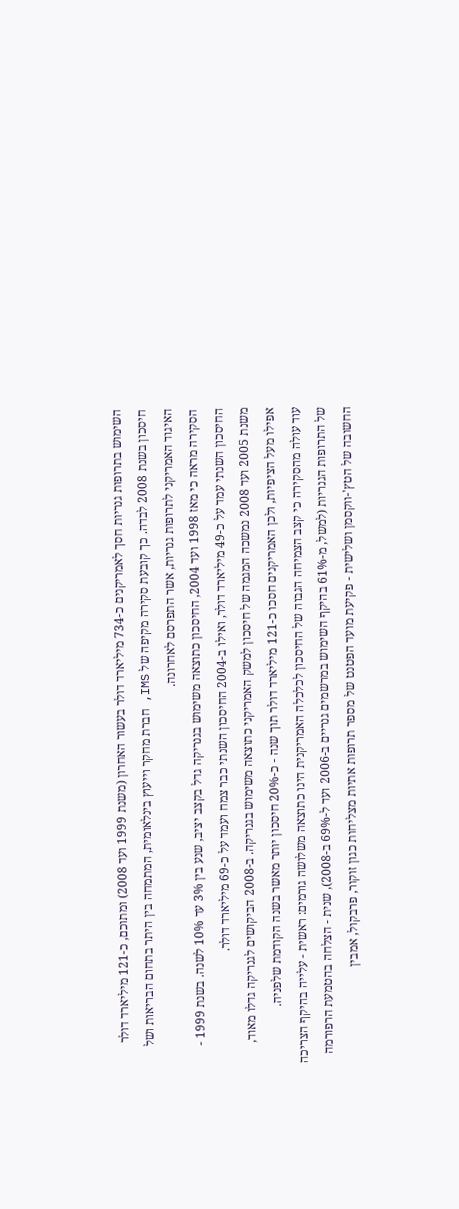השימוש בתרופות גנריות חסך לאמריקנים כ-734 מיליארד דולר בעשור האחרון (משנת 1999 ועד 2008) ומתוכם, כ-121 מיליארד דולר חיסכון בשנת 2008 לבדה. כך קובעת סקירה מקיפה של IMS, חברת מחקר וייעוץ בינלאומית, המתמחה בין היתר בתחום הבריאות ושל האיגוד האמריקני לתרופות גנריות, אשר התפרסם לאחרונה.
הסקירה מראה כי מאז 1998 ועד 2004, החיסכון כתוצאה משימוש בגנריקה גדל בקצב יציב, שנע בין 3% עד 10% לשנה. בשנת 1999 - החיסכון השנתי עמד על כ-49 מיליארד דולר, ואילו ב-2004 החיסכון השנתי כבר צמח ועמד על כ-69 מיליארד דולר.
משנת 2005 ועד 2008 נמשכה המגמה של חיסכון למשק האמריקני כתוצאה משימוש בגנריקה. ב-2008 הביקושים לגנריקה גדלו מאוד, אפילו מעל הציפיות, ולכן האמריקנים חסכו כ-121 מיליארד דולר תוך שנה - כ-20% חיסכון יותר מאשר בשנה הקודמת שלפניה.
עוד עולה מהסקירה כי קצב הצמיחה הגבוה של החיסכון לכלכלה האמריקנית הינו כתוצאה משלושה גורמים: ראשית - עלייה בהיקף הצריכה של התרופות הגנריות (למשל, מ-61% בהיקף השימוש במרשמים גנריים ב-2006 ועד ל-69% ב-2008), שנית - הצלחה בהטמעת הרפורמה החשובה של הטץ'-ווקסמן ושלישית - פקיעת מועד הפטנט של מספר תרופות אתיות מצליחות כגון זוקור, פרבקול, אמבין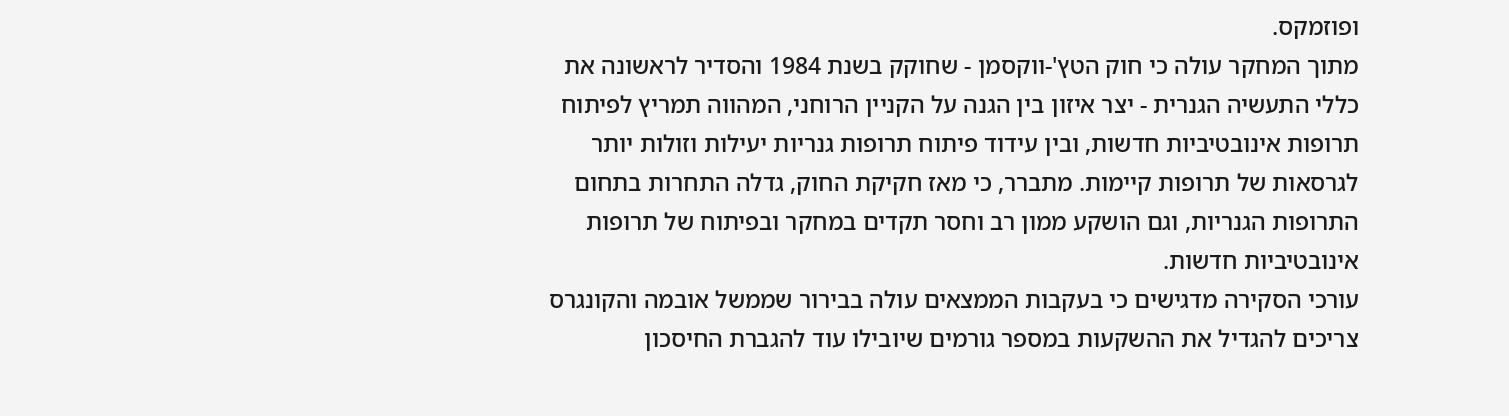ופוזמקס.
מתוך המחקר עולה כי חוק הטץ'-ווקסמן - שחוקק בשנת 1984 והסדיר לראשונה את כללי התעשיה הגנרית - יצר איזון בין הגנה על הקניין הרוחני, המהווה תמריץ לפיתוח תרופות אינובטיביות חדשות, ובין עידוד פיתוח תרופות גנריות יעילות וזולות יותר לגרסאות של תרופות קיימות. מתברר, כי מאז חקיקת החוק, גדלה התחרות בתחום התרופות הגנריות, וגם הושקע ממון רב וחסר תקדים במחקר ובפיתוח של תרופות אינובטיביות חדשות.
עורכי הסקירה מדגישים כי בעקבות הממצאים עולה בבירור שממשל אובמה והקונגרס צריכים להגדיל את ההשקעות במספר גורמים שיובילו עוד להגברת החיסכון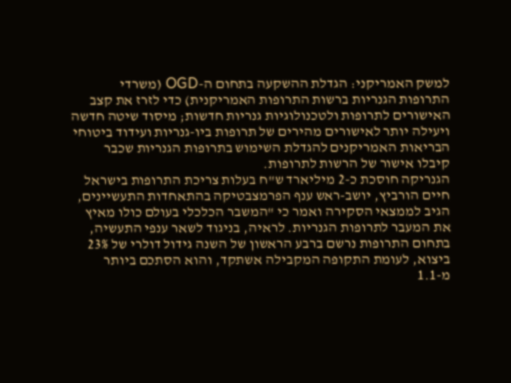למשק האמריקני: הגדלת ההשקעה בתחום ה-OGD (משרדי התרופות הגנריות ברשות התרופות האמריקנית) כדי לזרז את קצב האישורים לתרופות ולטכנולוגיות גנריות חדשות; מיסוד שיטה חדשה ויעילה יותר לאישורים מהירים של תרופות ביו-גנריות ועידוד ביטוחי הבריאות האמריקנים להגדלת השימוש בתרופות הגנריות שכבר קיבלו אישור של הרשות לתרופות.
הגנריקה חוסכת כ-2 מיליארד ש"ח בעלות צריכת התרופות בישראל
חיים הורביץ, יושב-ראש ענף הפרמצבטיקה בהתאחדות התעשיינים, הגיב לממצאי הסקירה ואמר כי "המשבר הכלכלי בעולם כולו מאיץ את המעבר לתרופות הגנריות. לראיה, בניגוד לשאר ענפי התעשיה, בתחום התרופות נרשם ברבע הראשון של השנה גידול דולרי של 23% ביצוא, לעומת התקופה המקבילה אשתקד, והוא הסתכם ביותר מ-1.1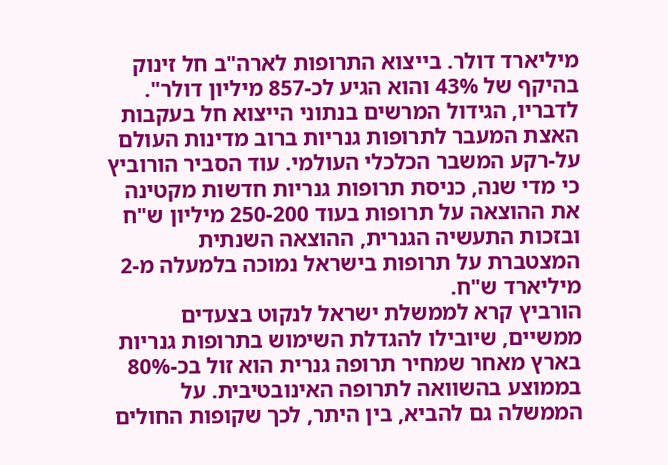מיליארד דולר. בייצוא התרופות לארה"ב חל זינוק בהיקף של 43% והוא הגיע לכ-857 מיליון דולר".
לדבריו, הגידול המרשים בנתוני הייצוא חל בעקבות האצת המעבר לתרופות גנריות ברוב מדינות העולם על-רקע המשבר הכלכלי העולמי. עוד הסביר הורוביץ כי מדי שנה, כניסת תרופות גנריות חדשות מקטינה את ההוצאה על תרופות בעוד 250-200 מיליון ש"ח ובזכות התעשיה הגנרית, ההוצאה השנתית המצטברת על תרופות בישראל נמוכה בלמעלה מ-2 מיליארד ש"ח.
הורביץ קרא לממשלת ישראל לנקוט בצעדים ממשיים, שיובילו להגדלת השימוש בתרופות גנריות בארץ מאחר שמחיר תרופה גנרית הוא זול בכ-80% בממוצע בהשוואה לתרופה האינובטיבית. על הממשלה גם להביא, בין היתר, לכך שקופות החולים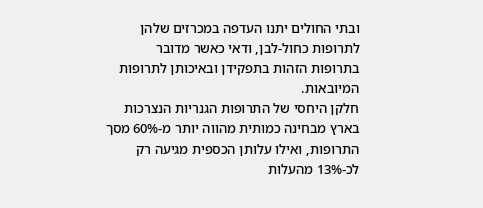ובתי החולים יתנו העדפה במכרזים שלהן לתרופות כחול-לבן, ודאי כאשר מדובר בתרופות הזהות בתפקידן ובאיכותן לתרופות המיובאות.
חלקן היחסי של התרופות הגנריות הנצרכות בארץ מבחינה כמותית מהווה יותר מ-60% מסך התרופות, ואילו עלותן הכספית מגיעה רק לכ-13% מהעלות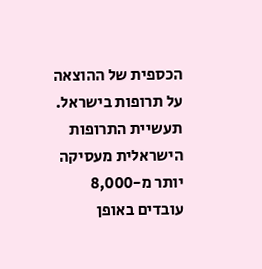הכספית של ההוצאה על תרופות בישראל. תעשיית התרופות הישראלית מעסיקה יותר מ-8,000 עובדים באופן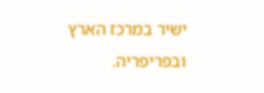ישיר במרכז הארץ ובפריפריה.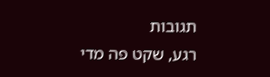תגובות
רגע, שקט פה מדי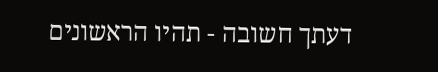דעתך חשובה - תהיו הראשונים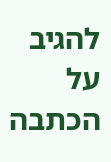להגיב על הכתבה